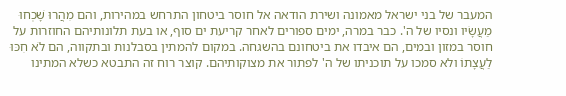המעבר של בני ישראל מאמונה ושירת הודאה אל חוסר ביטחון התרחש במהירות, והם מִהֲרוּ שָׁכְחוּ מַעֲשָׂיו ונסיו של ה'. כבר במרה, ימים ספורים לאחר קריעת ים סוף, או בעת תלונותיהם החוזרות על חוסר במזון ובמים, הם איבדו את ביטחונם בהשגחה. במקום להמתין בסבלנות ובתקווה, הם לֹא חִכּוּ לַעֲצָתוֹ ולא סמכו על תוכניתו של ה' לפתור את מצוקותיהם. קוצר רוח זה התבטא כשלא המתינו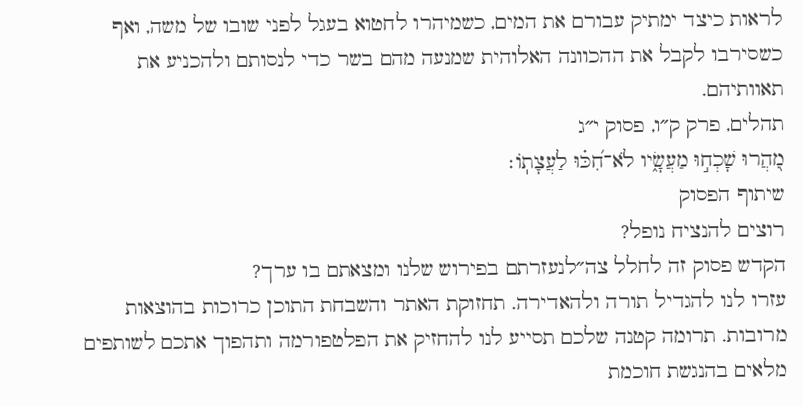לראות כיצד ימתיק עבורם את המים, כשמיהרו לחטוא בעגל לפני שובו של משה, ואף כשסירבו לקבל את ההכוונה האלוהית שמנעה מהם בשר כדי לנסותם ולהכניע את תאוותיהם.
תהלים, פרק ק״ו, פסוק י״ג
מִ֭הֲרוּ שָׁכְח֣וּ מַעֲשָׂ֑יו לֹא־חִ֝כּ֗וּ לַעֲצָתֽוֹ׃
שיתוף הפסוק
רוצים להנציח נופל?
הקדש פסוק זה לחלל צה״לנעזרתם בפירוש שלנו ומצאתם בו ערך?
עזרו לנו להגדיל תורה ולהאדירה. תחזוקת האתר והשבחת התוכן כרוכות בהוצאות מרובות. תרומה קטנה שלכם תסייע לנו להחזיק את הפלטפורמה ותהפוך אתכם לשותפים מלאים בהנגשת חוכמת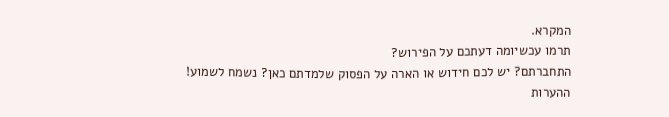המקרא.
תרמו עכשיומה דעתכם על הפירוש?
התחברתם? יש לכם חידוש או הארה על הפסוק שלמדתם כאן? נשמח לשמוע!
ההערות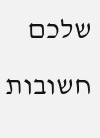שלכם חשובות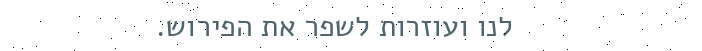לנו ועוזרות לשפר את הפירוש.